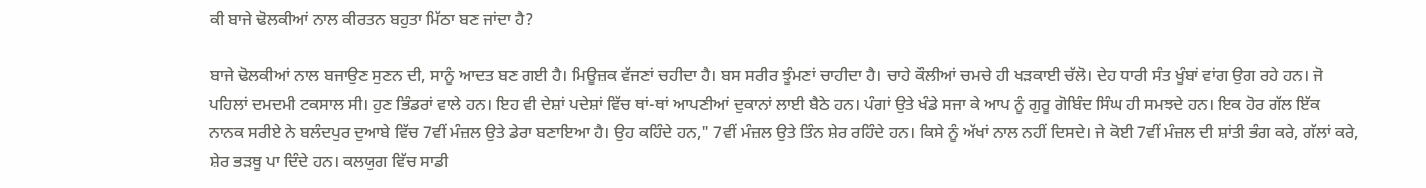ਕੀ ਬਾਜੇ ਢੋਲਕੀਆਂ ਨਾਲ ਕੀਰਤਨ ਬਹੁਤਾ ਮਿੱਠਾ ਬਣ ਜਾਂਦਾ ਹੈ?

ਬਾਜੇ ਢੋਲਕੀਆਂ ਨਾਲ ਬਜਾਉਣ ਸੁਣਨ ਦੀ, ਸਾਨੂੰ ਆਦਤ ਬਣ ਗਈ ਹੈ। ਮਿਊਜ਼ਕ ਵੱਜਣਾਂ ਚਹੀਦਾ ਹੈ। ਬਸ ਸਰੀਰ ਝੂੰਮਣਾਂ ਚਾਹੀਦਾ ਹੈ। ਚਾਹੇ ਕੌਲੀਆਂ ਚਮਚੇ ਹੀ ਖੜਕਾਈ ਚੱਲੋ। ਦੇਹ ਧਾਰੀ ਸੰਤ ਖੂੰਬਾਂ ਵਾਂਗ ਉਗ ਰਹੇ ਹਨ। ਜੋ ਪਹਿਲਾਂ ਦਮਦਮੀ ਟਕਸਾਲ ਸੀ। ਹੁਣ ਭਿੰਡਰਾਂ ਵਾਲੇ ਹਨ। ਇਹ ਵੀ ਦੇਸ਼ਾਂ ਪਦੇਸ਼ਾਂ ਵਿੱਚ ਥਾਂ-ਥਾਂ ਆਪਣੀਆਂ ਦੁਕਾਨਾਂ ਲਾਈ ਬੈਠੇ ਹਨ। ਪੰਗਾਂ ਉਤੇ ਖੰਡੇ ਸਜਾ ਕੇ ਆਪ ਨੂੰ ਗੁਰੂ ਗੋਬਿੰਦ ਸਿੰਘ ਹੀ ਸਮਝਦੇ ਹਨ। ਇਕ ਹੋਰ ਗੱਲ ਇੱਕ ਨਾਨਕ ਸਰੀਏ ਨੇ ਬਲੰਦਪੁਰ ਦੁਆਬੇ ਵਿੱਚ 7ਵੀਂ ਮੰਜ਼ਲ ਉਤੇ ਡੇਰਾ ਬਣਾਇਆ ਹੈ। ਉਹ ਕਹਿੰਦੇ ਹਨ," 7ਵੀਂ ਮੰਜ਼ਲ ਉਤੇ ਤਿੰਨ ਸ਼ੇਰ ਰਹਿੰਦੇ ਹਨ। ਕਿਸੇ ਨੂੰ ਅੱਖਾਂ ਨਾਲ ਨਹੀਂ ਦਿਸਦੇ। ਜੇ ਕੋਈ 7ਵੀਂ ਮੰਜ਼ਲ ਦੀ ਸ਼ਾਂਤੀ ਭੰਗ ਕਰੇ, ਗੱਲਾਂ ਕਰੇ, ਸ਼ੇਰ ਭੜਥੂ ਪਾ ਦਿੰਦੇ ਹਨ। ਕਲਯੁਗ ਵਿੱਚ ਸਾਡੀ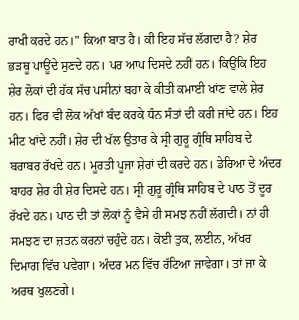ਰਾਖੀ ਕਰਦੇ ਹਨ।" ਕਿਆ ਬਾਤ ਹੈ। ਕੀ ਇਹ ਸੱਚ ਲੱਗਦਾ ਹੈ? ਸ਼ੇਰ ਭੜਥੂ ਪਾਊਂਦੇ ਸੁਣਦੇ ਹਨ। ਪਰ ਆਪ ਦਿਸਦੇ ਨਹੀਂ ਹਨ। ਕਿਉਂਕਿ ਇਹ ਸ਼ੇਰ ਲੋਕਾਂ ਦੀ ਹੱਕ ਸੱਚ ਪਸੀਨਾਂ ਬਹਾ ਕੇ ਕੀਤੀ ਕਮਾਈ ਖਾਂਣ ਵਾਲੇ ਸ਼ੇਰ ਹਨ। ਫਿਰ ਵੀ ਲੋਕ ਅੱਖਾਂ ਬੰਦ ਕਰਕੇ ਧੰਨ ਸੰਤਾਂ ਦੀ ਕਰੀ ਜਾਂਦੇ ਹਨ। ਇਹ ਮੀਟ ਖਾਂਦੇ ਨਹੀਂ। ਸ਼ੇਰ ਦੀ ਖੱਲ ਉਤਾਰ ਕੇ ਸ੍ਰੀ ਗੁਰੂ ਗ੍ਰੰਥਿ ਸਾਹਿਬ ਦੇ ਬਰਾਬਰ ਰੱਖਦੇ ਹਨ। ਮੂਰਤੀ ਪੂਜਾ ਸ਼ੇਰਾਂ ਦੀ ਕਰਦੇ ਹਨ। ਡੇਰਿਆ ਦੇ ਅੰਦਰ ਬਾਹਰ ਸ਼ੇਰ ਹੀ ਸ਼ੇਰ ਦਿਸਦੇ ਹਨ। ਸ੍ਰੀ ਗੁਰੂ ਗ੍ਰੰਥਿ ਸਾਹਿਬ ਦੇ ਪਾਠ ਤੋਂ ਦੂਰ ਰੱਖਦੇ ਹਨ। ਪਾਠ ਦੀ ਤਾਂ ਲੋਕਾਂ ਨੂੰ ਵੈਸੇ ਹੀ ਸਮਝ ਨਹੀਂ ਲੱਗਦੀ। ਨਾਂ ਹੀ ਸਮਝਣ ਦਾ ਜ਼ਤਨ ਕਰਨਾਂ ਚਹੁੰਦੇ ਹਨ। ਕੋਈ ਤੁਕ, ਲਈਨ, ਅੱਖਰ ਦਿਮਾਗ ਵਿੱਚ ਪਵੇਗਾ। ਅੰਦਰ ਮਨ ਵਿੱਚ ਰੱਟਿਆ ਜਾਵੇਗਾ। ਤਾਂ ਜਾ ਕੇ ਅਰਥ ਖੁਲਣਗੇ।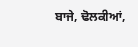ਬਾਜੇ, ਢੋਲਕੀਆਂ,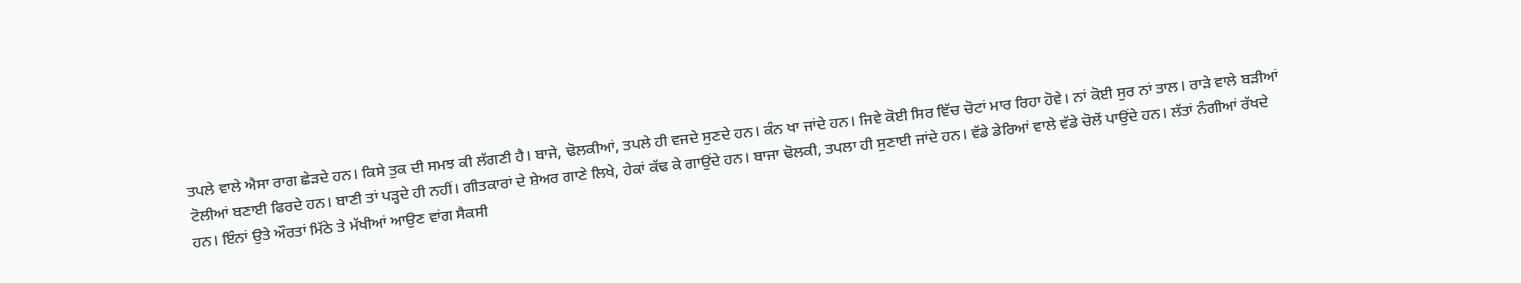ਤਪਲੇ ਵਾਲੇ ਐਸਾ ਰਾਗ ਛੇੜਦੇ ਹਨ। ਕਿਸੇ ਤੁਕ ਦੀ ਸਮਝ ਕੀ ਲੱਗਣੀ ਹੈ। ਬਾਜੇ, ਢੋਲਕੀਆਂ, ਤਪਲੇ ਹੀ ਵਜਦੇ ਸੁਣਦੇ ਹਨ। ਕੰਨ ਖਾ ਜਾਂਦੇ ਹਨ। ਜਿਵੇ ਕੋਈ ਸਿਰ ਵਿੱਚ ਚੋਟਾਂ ਮਾਰ ਰਿਹਾ ਹੋਵੇ। ਨਾਂ ਕੋਈ ਸੁਰ ਨਾਂ ਤਾਲ। ਰਾੜੇ ਵਾਲੇ ਬੜੀਆਂ ਟੋਲੀਆਂ ਬਣਾਈ ਫਿਰਦੇ ਹਨ। ਬਾਣੀ ਤਾਂ ਪੜ੍ਹਦੇ ਹੀ ਨਹੀਂ। ਗੀਤਕਾਰਾਂ ਦੇ ਸ਼ੇਅਰ ਗਾਣੇ ਲਿਖੇ, ਹੇਕਾਂ ਕੱਢ ਕੇ ਗਾਉਂਦੇ ਹਨ। ਬਾਜਾ ਢੋਲਕੀ, ਤਪਲਾ ਹੀ ਸੁਣਾਈ ਜਾਂਦੇ ਹਨ। ਵੱਡੇ ਡੇਰਿਆਂ ਵਾਲੇ ਵੱਡੇ ਚੋਲੇਂ ਪਾਉਂਦੇ ਹਨ। ਲੱਤਾਂ ਨੰਗੀਆਂ ਰੱਖਦੇ ਹਨ। ਇੰਨਾਂ ਉਤੇ ਔਰਤਾਂ ਮਿੱਠੇ ਤੇ ਮੱਖੀਆਂ ਆਉਣ ਵਾਂਗ ਸੈਕਸੀ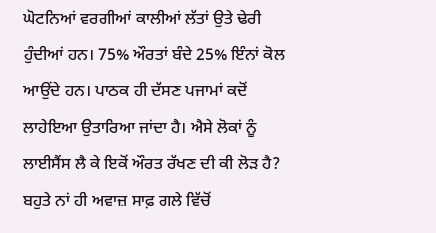ਘੋਟਨਿਆਂ ਵਰਗੀਆਂ ਕਾਲੀਆਂ ਲੱਤਾਂ ਉਤੇ ਢੇਰੀ ਹੁੰਦੀਆਂ ਹਨ। 75% ਔਰਤਾਂ ਬੰਦੇ 25% ਇੰਨਾਂ ਕੋਲ ਆਉਂਦੇ ਹਨ। ਪਾਠਕ ਹੀ ਦੱਸਣ ਪਜਾਮਾਂ ਕਦੋਂ ਲਾਹੇਇਆ ਉਤਾਰਿਆ ਜਾਂਦਾ ਹੈ। ਐਸੇ ਲੋਕਾਂ ਨੂੰ ਲਾਈਸੈਂਸ ਲੈ ਕੇ ਇਕੋਂ ਔਰਤ ਰੱਖਣ ਦੀ ਕੀ ਲੋੜ ਹੈ? ਬਹੁਤੇ ਨਾਂ ਹੀ ਅਵਾਜ਼ ਸਾਫ਼ ਗਲੇ ਵਿੱਚੋਂ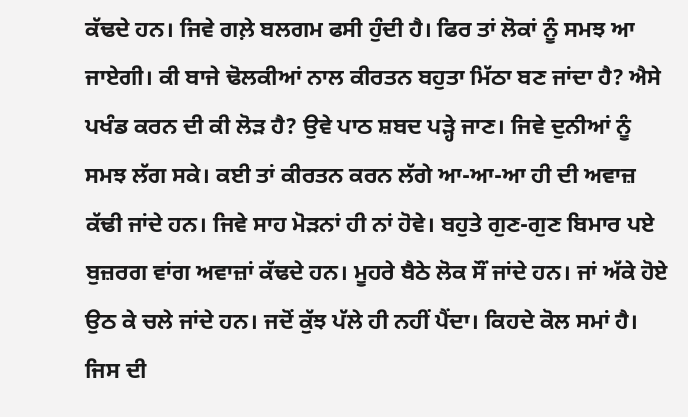ਕੱਢਦੇ ਹਨ। ਜਿਵੇ ਗਲ਼ੇ ਬਲਗਮ ਫਸੀ ਹੁੰਦੀ ਹੈ। ਫਿਰ ਤਾਂ ਲੋਕਾਂ ਨੂੰ ਸਮਝ ਆ ਜਾਏਗੀ। ਕੀ ਬਾਜੇ ਢੋਲਕੀਆਂ ਨਾਲ ਕੀਰਤਨ ਬਹੁਤਾ ਮਿੱਠਾ ਬਣ ਜਾਂਦਾ ਹੈ? ਐਸੇ ਪਖੰਡ ਕਰਨ ਦੀ ਕੀ ਲੋੜ ਹੈ? ਉਵੇ ਪਾਠ ਸ਼ਬਦ ਪੜ੍ਹੇ ਜਾਣ। ਜਿਵੇ ਦੁਨੀਆਂ ਨੂੰ ਸਮਝ ਲੱਗ ਸਕੇ। ਕਈ ਤਾਂ ਕੀਰਤਨ ਕਰਨ ਲੱਗੇ ਆ-ਆ-ਆ ਹੀ ਦੀ ਅਵਾਜ਼ ਕੱਢੀ ਜਾਂਦੇ ਹਨ। ਜਿਵੇ ਸਾਹ ਮੋੜਨਾਂ ਹੀ ਨਾਂ ਹੋਵੇ। ਬਹੁਤੇ ਗੁਣ-ਗੁਣ ਬਿਮਾਰ ਪਏ ਬੁਜ਼ਰਗ ਵਾਂਗ ਅਵਾਜ਼ਾਂ ਕੱਢਦੇ ਹਨ। ਮੂਹਰੇ ਬੈਠੇ ਲੋਕ ਸੌਂ ਜਾਂਦੇ ਹਨ। ਜਾਂ ਅੱਕੇ ਹੋਏ ਉਠ ਕੇ ਚਲੇ ਜਾਂਦੇ ਹਨ। ਜਦੋਂ ਕੁੱਝ ਪੱਲੇ ਹੀ ਨਹੀਂ ਪੈਂਦਾ। ਕਿਹਦੇ ਕੋਲ ਸਮਾਂ ਹੈ। ਜਿਸ ਦੀ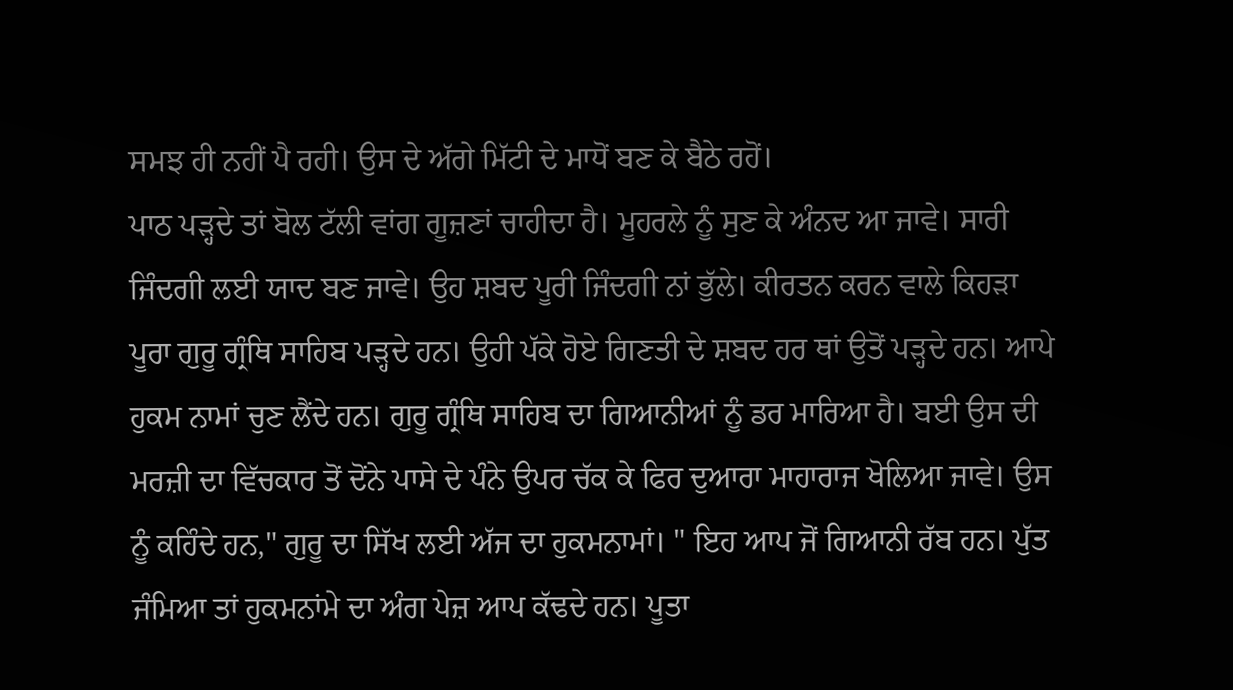ਸਮਝ ਹੀ ਨਹੀਂ ਪੈ ਰਹੀ। ਉਸ ਦੇ ਅੱਗੇ ਮਿੱਟੀ ਦੇ ਮਾਧੋਂ ਬਣ ਕੇ ਬੈਠੇ ਰਹੋਂ।
ਪਾਠ ਪੜ੍ਹਦੇ ਤਾਂ ਬੋਲ ਟੱਲੀ ਵਾਂਗ ਗੂਜ਼ਣਾਂ ਚਾਹੀਦਾ ਹੈ। ਮੂਹਰਲੇ ਨੂੰ ਸੁਣ ਕੇ ਅੰਨਦ ਆ ਜਾਵੇ। ਸਾਰੀ ਜਿੰਦਗੀ ਲਈ ਯਾਦ ਬਣ ਜਾਵੇ। ਉਹ ਸ਼ਬਦ ਪੂਰੀ ਜਿੰਦਗੀ ਨਾਂ ਭੁੱਲੇ। ਕੀਰਤਨ ਕਰਨ ਵਾਲੇ ਕਿਹੜਾ ਪੂਰਾ ਗੁਰੂ ਗ੍ਰੰਥਿ ਸਾਹਿਬ ਪੜ੍ਹਦੇ ਹਨ। ਉਹੀ ਪੱਕੇ ਹੋਏ ਗਿਣਤੀ ਦੇ ਸ਼ਬਦ ਹਰ ਥਾਂ ਉਤੋਂ ਪੜ੍ਹਦੇ ਹਨ। ਆਪੇ ਹੁਕਮ ਨਾਮਾਂ ਚੁਣ ਲੈਂਦੇ ਹਨ। ਗੁਰੂ ਗ੍ਰੰਥਿ ਸਾਹਿਬ ਦਾ ਗਿਆਨੀਆਂ ਨੂੰ ਡਰ ਮਾਰਿਆ ਹੈ। ਬਈ ਉਸ ਦੀ ਮਰਜ਼ੀ ਦਾ ਵਿੱਚਕਾਰ ਤੋਂ ਦੋਂਨੇ ਪਾਸੇ ਦੇ ਪੰਨੇ ਉਪਰ ਚੱਕ ਕੇ ਫਿਰ ਦੁਆਰਾ ਮਾਹਾਰਾਜ ਖੋਲਿਆ ਜਾਵੇ। ਉਸ ਨੂੰ ਕਹਿੰਦੇ ਹਨ," ਗੁਰੂ ਦਾ ਸਿੱਖ ਲਈ ਅੱਜ ਦਾ ਹੁਕਮਨਾਮਾਂ। " ਇਹ ਆਪ ਜੋਂ ਗਿਆਨੀ ਰੱਬ ਹਨ। ਪੁੱਤ ਜੰਮਿਆ ਤਾਂ ਹੁਕਮਨਾਂਮੇ ਦਾ ਅੰਗ ਪੇਜ਼ ਆਪ ਕੱਢਦੇ ਹਨ। ਪੂਤਾ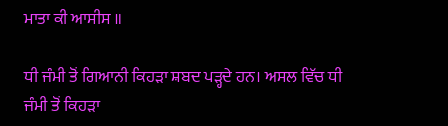ਮਾਤਾ ਕੀ ਆਸੀਸ ॥

ਧੀ ਜੰਮੀ ਤੋਂ ਗਿਆਨੀ ਕਿਹੜਾ ਸ਼ਬਦ ਪੜ੍ਹਦੇ ਹਨ। ਅਸਲ ਵਿੱਚ ਧੀ ਜੰਮੀ ਤੋਂ ਕਿਹੜਾ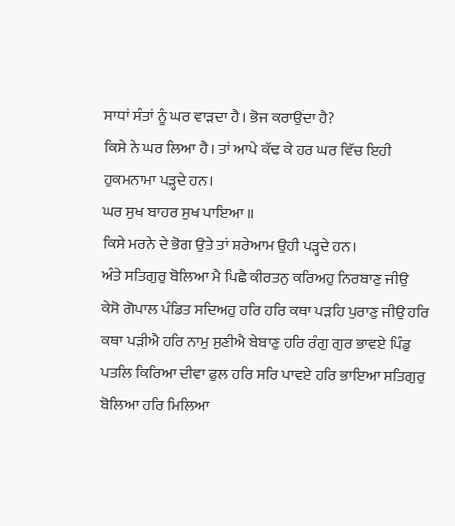ਸਾਧਾਂ ਸੰਤਾਂ ਨੂੰ ਘਰ ਵਾੜਦਾ ਹੈ। ਭੋਜ ਕਰਾਉਂਦਾ ਹੈ?
ਕਿਸੇ ਨੇ ਘਰ ਲਿਆ ਹੈ। ਤਾਂ ਆਪੇ ਕੱਢ ਕੇ ਹਰ ਘਰ ਵਿੱਚ ਇਹੀ ਹੁਕਮਨਾਮਾ ਪੜ੍ਹਦੇ ਹਨ।
ਘਰ ਸੁਖ ਬਾਹਰ ਸੁਖ ਪਾਇਆ ॥
ਕਿਸੇ ਮਰਨੇ ਦੇ ਭੋਗ ਉਤੇ ਤਾਂ ਸ਼ਰੇਆਮ ਉਹੀ ਪੜ੍ਹਦੇ ਹਨ।
ਅੰਤੇ ਸਤਿਗੁਰੁ ਬੋਲਿਆ ਮੈ ਪਿਛੈ ਕੀਰਤਨੁ ਕਰਿਅਹੁ ਨਿਰਬਾਣੁ ਜੀਉ
ਕੇਸੋ ਗੋਪਾਲ ਪੰਡਿਤ ਸਦਿਅਹੁ ਹਰਿ ਹਰਿ ਕਥਾ ਪੜਹਿ ਪੁਰਾਣੁ ਜੀਉ ਹਰਿ ਕਥਾ ਪੜੀਐ ਹਰਿ ਨਾਮੁ ਸੁਣੀਐ ਬੇਬਾਣੁ ਹਰਿ ਰੰਗੁ ਗੁਰ ਭਾਵਏ ਪਿੰਡੁ ਪਤਲਿ ਕਿਰਿਆ ਦੀਵਾ ਫੁਲ ਹਰਿ ਸਰਿ ਪਾਵਏ ਹਰਿ ਭਾਇਆ ਸਤਿਗੁਰੁ ਬੋਲਿਆ ਹਰਿ ਮਿਲਿਆ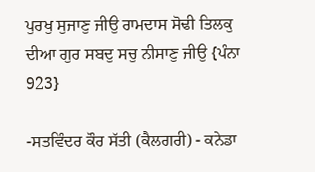ਪੁਰਖੁ ਸੁਜਾਣੁ ਜੀਉ ਰਾਮਦਾਸ ਸੋਢੀ ਤਿਲਕੁ ਦੀਆ ਗੁਰ ਸਬਦੁ ਸਚੁ ਨੀਸਾਣੁ ਜੀਉ {ਪੰਨਾ 923}

-ਸਤਵਿੰਦਰ ਕੌਰ ਸੱਤੀ (ਕੈਲਗਰੀ) - ਕਨੇਡਾ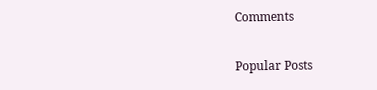Comments

Popular Posts